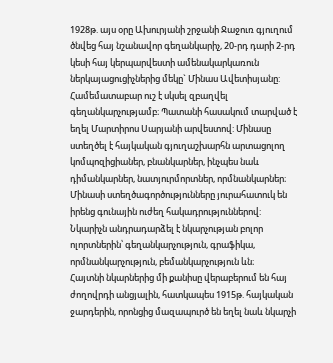1928թ. այս օրը Ախուրյանի շրջանի Ջաջուռ գյուղում ծնվեց հայ նշանավոր գեղանկարիչ, 20-րդ դարի 2-րդ կեսի հայ կերպարվեստի ամենակարկառուն ներկայացուցիչներից մեկը` Մինաս Ավետիսյանը:
Համեմատաբար ուշ է սկսել զբաղվել գեղանկարչությամբ։ Պատանի հասակում տարված է եղել Մարտիրոս Սարյանի արվեստով: Մինասը ստեղծել է հայկական գյուղաշխարհն արտացոլող կոմպոզիցիաներ, բնանկարներ, ինչպես նաև դիմանկարներ, նատյուրմորտներ, որմնանկարներ։ Մինասի ստեղծագործությունները յուրահատուկ են իրենց գունային ուժեղ հակադրություններով:
Նկարիչն անդրադարձել է նկարչության բոլոր ոլորտներին՝ գեղանկարչություն, գրաֆիկա, որմնանկարչություն, բեմանկարչություն ևն։
Հայտնի նկարներից մի քանիսը վերաբերում են հայ ժողովրդի անցյալին, հատկապես 1915թ. հայկական ջարդերին, որոնցից մազապուրծ են եղել նաև նկարչի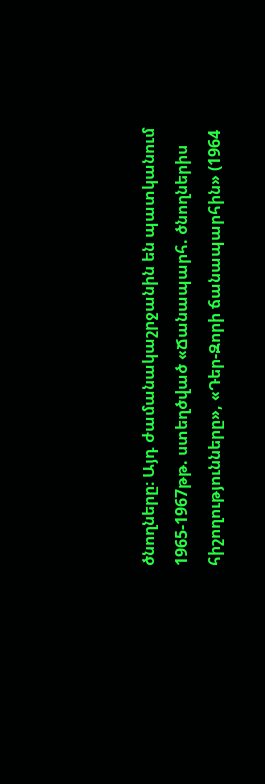ծնողները։ Այդ ժամանակաշրջանին են պատկանում 1965-1967թթ. ստեղծված «Ճանապարհ. ծնողներիս հիշողությունները», «Դեր-Զորի ճանապարհին» (1964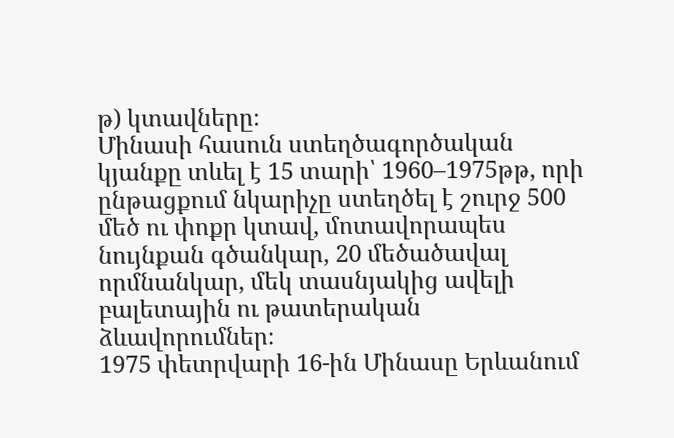թ) կտավները։
Մինասի հասուն ստեղծագործական կյանքը տևել է 15 տարի՝ 1960–1975թթ, որի ընթացքում նկարիչը ստեղծել է շուրջ 500 մեծ ու փոքր կտավ, մոտավորապես նույնքան գծանկար, 20 մեծածավալ որմնանկար, մեկ տասնյակից ավելի բալետային ու թատերական ձևավորումներ։
1975 փետրվարի 16-ին Մինասը Երևանում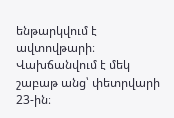ենթարկվում է ավտովթարի։ Վախճանվում է մեկ շաբաթ անց՝ փետրվարի 23-ին։